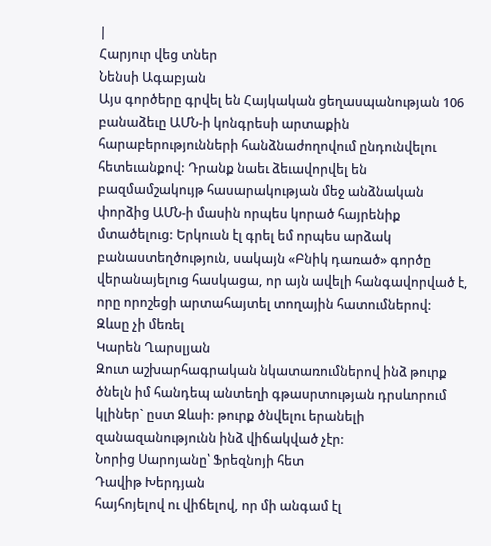|
Հարյուր վեց տներ
Նենսի Ագաբյան
Այս գործերը գրվել են Հայկական ցեղասպանության 106 բանաձեւը ԱՄՆ-ի կոնգրեսի արտաքին հարաբերությունների հանձնաժողովում ընդունվելու հետեւանքով: Դրանք նաեւ ձեւավորվել են բազմամշակույթ հասարակության մեջ անձնական փորձից ԱՄՆ-ի մասին որպես կորած հայրենիք մտածելուց: Երկուսն էլ գրել եմ որպես արձակ բանաստեղծություն, սակայն «Բնիկ դառած» գործը վերանայելուց հասկացա, որ այն ավելի հանգավորված է, որը որոշեցի արտահայտել տողային հատումներով:
Զևսը չի մեռել
Կարեն Ղարսլյան
Զուտ աշխարհագրական նկատառումներով ինձ թուրք ծնելն իմ հանդեպ անտեղի գթասրտության դրսևորում կլիներ` ըստ Զևսի: թուրք ծնվելու երանելի զանազանությունն ինձ վիճակված չէր:
Նորից Սարոյանը՝ Ֆրեզնոյի հետ
Դավիթ Խերդյան
հայհոյելով ու վիճելով, որ մի անգամ էլ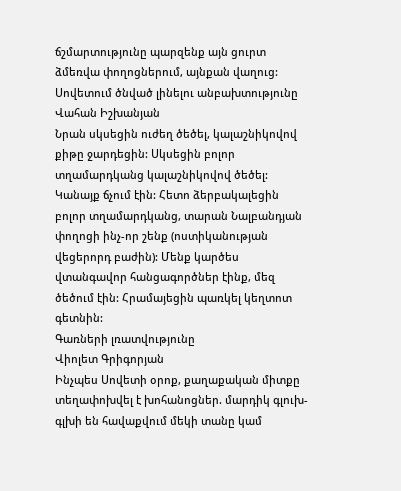ճշմարտությունը պարզենք այն ցուրտ ձմեռվա փողոցներում, այնքան վաղուց:
Սովետում ծնված լինելու անբախտությունը
Վահան Իշխանյան
Նրան սկսեցին ուժեղ ծեծել, կալաշնիկովով քիթը ջարդեցին: Սկսեցին բոլոր տղամարդկանց կալաշնիկովով ծեծել: Կանայք ճչում էին: Հետո ձերբակալեցին բոլոր տղամարդկանց, տարան Նալբանդյան փողոցի ինչ-որ շենք (ոստիկանության վեցերորդ բաժին): Մենք կարծես վտանգավոր հանցագործներ էինք, մեզ ծեծում էին: Հրամայեցին պառկել կեղտոտ գետնին:
Գառների լռատվությունը
Վիոլետ Գրիգորյան
Ինչպես Սովետի օրոք, քաղաքական միտքը տեղափոխվել է խոհանոցներ. մարդիկ գլուխ-գլխի են հավաքվում մեկի տանը կամ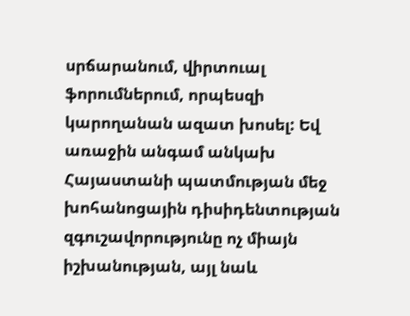սրճարանում, վիրտուալ ֆորումներում, որպեսզի կարողանան ազատ խոսել: Եվ առաջին անգամ անկախ Հայաստանի պատմության մեջ խոհանոցային դիսիդենտության զգուշավորությունը ոչ միայն իշխանության, այլ նաև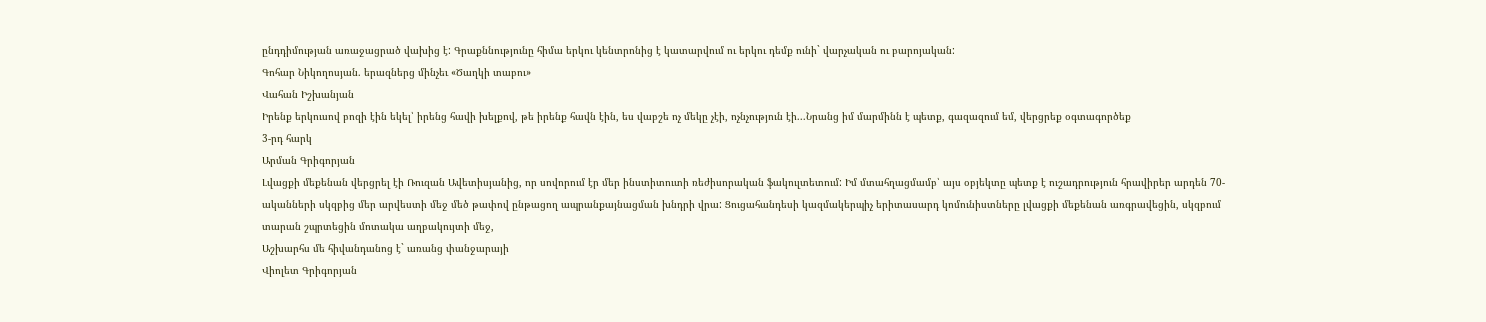ընդդիմության առաջացրած վախից է: Գրաքննությունը հիմա երկու կենտրոնից է կատարվում ու երկու դեմք ունի` վարչական ու բարոյական:
Գոհար Նիկողոսյան. երազներց մինչեւ «Ծաղկի տաբու»
Վահան Իշխանյան
Իրենք երկուսով բոզի էին եկել՝ իրենց հավի խելքով, թե իրենք հավն էին, ես վաբշե ոչ մեկը չէի, ոչնչություն էի...Նրանց իմ մարմինն է պետք, գազազում եմ, վերցրեք օգտագործեք
3-րդ հարկ
Արման Գրիգորյան
Լվացքի մեքենան վերցրել էի Ռուզան Ավետիսյանից, որ սովորում էր մեր ինստիտուտի ռեժիսորական ֆակուլտետում: Իմ մտահղացմամբ՝ այս օբյեկտը պետք է ուշադրություն հրավիրեր արդեն 70-ականների սկզբից մեր արվեստի մեջ մեծ թափով ընթացող ապրանքայնացման խնդրի վրա: Ցուցահանդեսի կազմակերպիչ երիտասարդ կոմունիստները լվացքի մեքենան առգրավեցին, սկզբում տարան շպրտեցին մոտակա աղբակույտի մեջ,
Աշխարհս մե հիվանդանոց է` առանց փանջարայի
Վիոլետ Գրիգորյան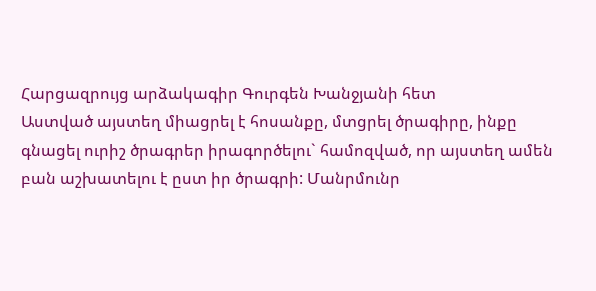Հարցազրույց արձակագիր Գուրգեն Խանջյանի հետ
Աստված այստեղ միացրել է հոսանքը, մտցրել ծրագիրը, ինքը գնացել ուրիշ ծրագրեր իրագործելու` համոզված, որ այստեղ ամեն բան աշխատելու է ըստ իր ծրագրի: Մանրմունր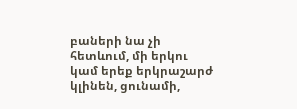բաների նա չի հետևում, մի երկու կամ երեք երկրաշարժ կլինեն, ցունամի,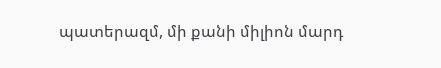պատերազմ, մի քանի միլիոն մարդ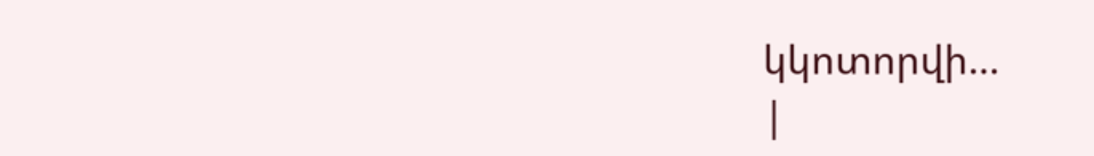կկոտորվի…
|